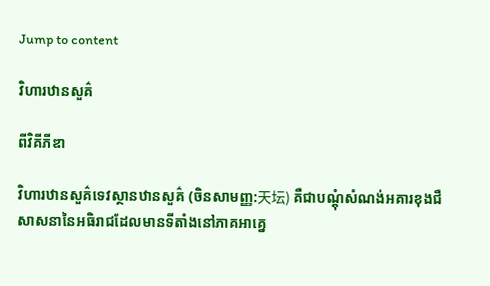Jump to content

វិហារឋានសួគ៌

ពីវិគីភីឌា

វិហារឋានសួគ៌ទេវស្ថានឋានសួគ៌ (ចិនសាមញ្ញ:天坛) គឺជាបណ្ដុំសំណង់អគារខុងជឺសាសនានៃអធិរាជដែលមានទីតាំងនៅភាគអាគ្នេ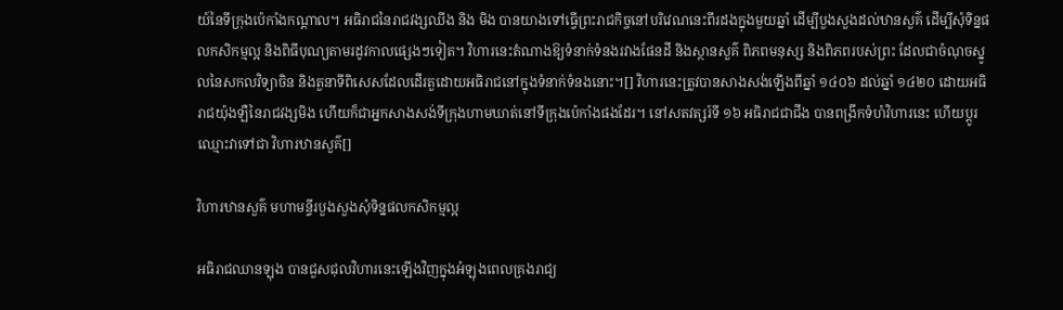យ៍នៃទីក្រុងប៉េកាំងកណ្តាល។ អធិរាជនៃរាជវង្សឈីង និង មិង បានយាងទៅធ្វើព្រះរាជកិច្ចនៅបរិវេណនេះពីរដងក្នុងមួយឆ្នាំ ដើម្បីបួងសួងដល់ឋានសួគ៌ ដើម្បីសុំទិន្នផលកសិកម្មល្អ និងពិធីបុណ្យតាមរដូវកាលផ្សេងៗទៀត។ វិហារនេះតំណាងឱ្យទំនាក់ទំនងរវាងផែនដី និងស្ថានសួគ៌ ពិភពមនុស្ស និងពិភពរបស់ព្រះ ដែលជាចំណុចស្នូលនៃសកលវិទ្យាចិន និងតួនាទីពិសេសដែលដើរតួដោយអធិរាជនៅក្នុងទំនាក់ទំនងនោះ។[] វិហារនេះត្រូវបានសាងសង់ឡើងពីឆ្នាំ ១៤០៦ ដល់ឆ្នាំ ១៤២០ ដោយអធិរាជយ៉ុងឡឺនៃរាជវង្សមិង ហើយក៏ជាអ្នកសាងសង់ទីក្រុងហាមឃាត់នៅទីក្រុងប៉េកាំងផងដែរ។ នៅសតវត្សរ៍ទី ១៦ អធិរាជជាជីង បានពង្រីកទំហំវិហារនេះ ហើយប្តូរឈ្មោះវាទៅជា វិហារឋានសួគ៌[]

វិហារឋានសួគ៌ មហាមន្ទីរបួងសួងសុំទិន្នផលកសិកម្មល្អ

អធិរាជឈានឡុង បានជួសជុលវិហារនេះឡើងវិញក្នុងអំឡុងពេលគ្រងរាជ្យ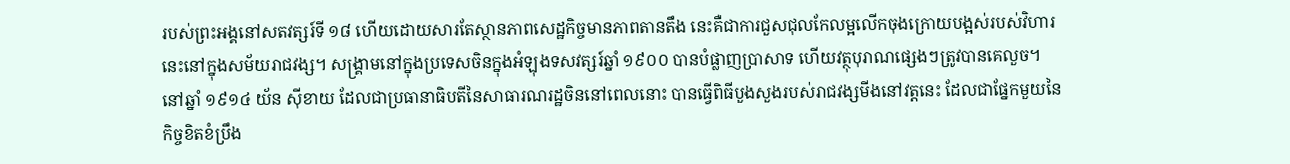របស់ព្រះអង្គនៅសតវត្សរ៍ទី ១៨ ហើយដោយសារតែស្ថានភាពសេដ្ឋកិច្ចមានភាពតានតឹង នេះគឺជាការជួសជុលកែលម្អលើកចុងក្រោយបង្អស់របស់វិហារនេះនៅក្នុងសម័យរាជវង្ស។ សង្គ្រាមនៅក្នុងប្រទេសចិនក្នុងអំឡុងទសវត្សរ៍ឆ្នាំ ១៩០០ បានបំផ្លាញប្រាសាទ ហើយវត្ថុបុរាណផ្សេងៗត្រូវបានគេលួច។ នៅឆ្នាំ ១៩១៤ យ័ន ស៊ីខាយ ដែលជាប្រធានាធិបតីនៃសាធារណរដ្ឋចិននៅពេលនោះ បានធ្វើពិធីបួងសួងរបស់រាជវង្សមីងនៅវត្តនេះ ដែលជាផ្នែកមួយនៃកិច្ចខិតខំប្រឹង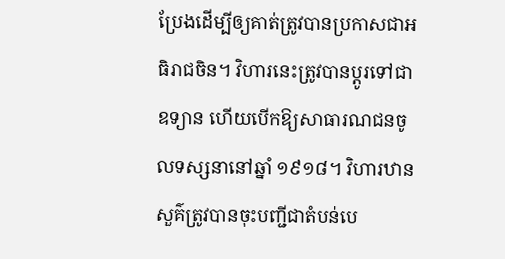ប្រែងដើម្បីឲ្យគាត់ត្រូវបានប្រកាសជាអធិរាជចិន។ វិហារនេះត្រូវបានប្តូរទៅជាឧទ្យាន ហើយបើកឱ្យសាធារណជនចូលទស្សនានៅឆ្នាំ ១៩១៨។ វិហារឋានសួគ៌ត្រូវបានចុះបញ្ជីជាតំបន់បេ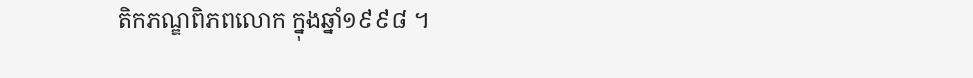តិកភណ្ឌពិភពលោក ក្នុងឆ្នាំ១៩៩៨ ។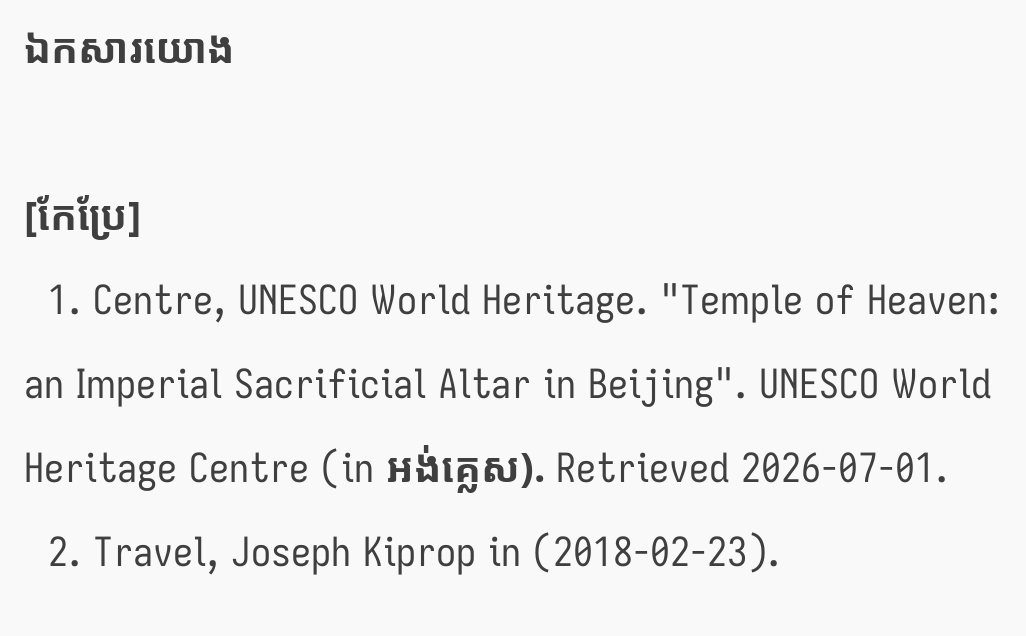ឯកសារយោង

[កែប្រែ]
  1. Centre, UNESCO World Heritage. "Temple of Heaven: an Imperial Sacrificial Altar in Beijing". UNESCO World Heritage Centre (in អង់គ្លេស). Retrieved 2026-07-01.
  2. Travel, Joseph Kiprop in (2018-02-23).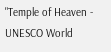"Temple of Heaven - UNESCO World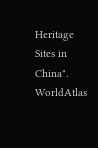Heritage Sites in China". WorldAtlas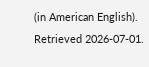(in American English). Retrieved 2026-07-01.